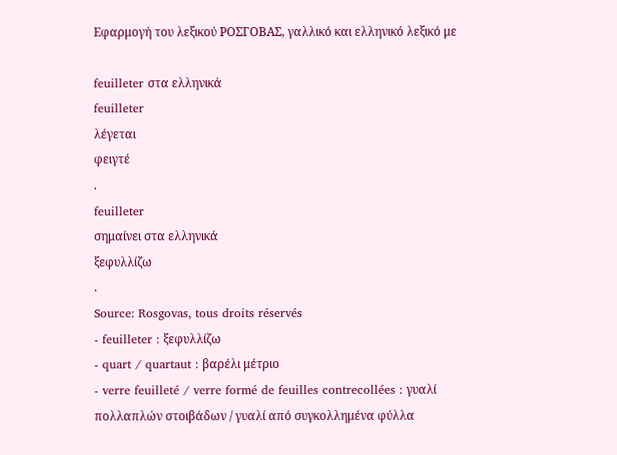Εφαρμογή του λεξικού ΡΟΣΓΟΒΑΣ, γαλλικό και ελληνικό λεξικό με

feuilleter στα ελληνικά
feuilleter
λέγεται
φειγτέ
.
feuilleter
σημαίνει στα ελληνικά
ξεφυλλίζω
.
Source: Rosgovas, tous droits réservés
- feuilleter : ξεφυλλίζω
- quart / quartaut : βαρέλι μέτριο
- verre feuilleté / verre formé de feuilles contrecollées : γυαλί πολλαπλών στοιβάδων / γυαλί από συγκολλημένα φύλλα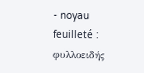- noyau feuilleté : φυλλοειδής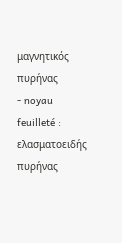μαγνητικός πυρήνας
- noyau feuilleté : ελασματοειδής πυρήνας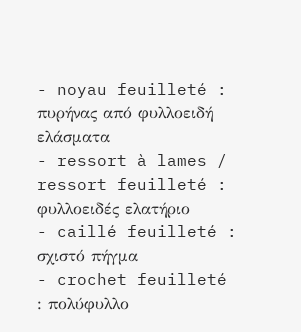- noyau feuilleté : πυρήνας από φυλλοειδή ελάσματα
- ressort à lames / ressort feuilleté : φυλλοειδές ελατήριο
- caillé feuilleté : σχιστό πήγμα
- crochet feuilleté : πολύφυλλο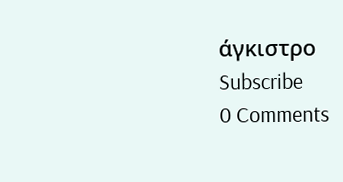άγκιστρο
Subscribe
0 Comments